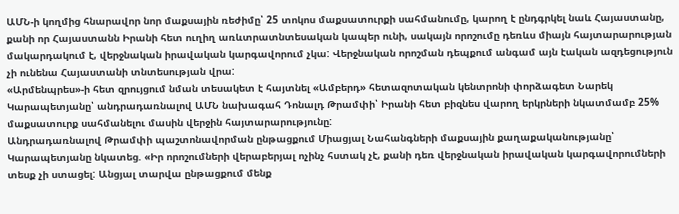ԱՄՆ-ի կողմից հնարավոր նոր մաքսային ռեժիմը՝ 25 տոկոս մաքսատուրքի սահմանումը, կարող է ընդգրկել նաև Հայաստանը, քանի որ Հայաստանն Իրանի հետ ուղիղ առևտրատնտեսական կապեր ունի, սակայն որոշումը դեռևս միայն հայտարարության մակարդակում է, վերջնական իրավական կարգավորում չկա: Վերջնական որոշման դեպքում անգամ այն էական ազդեցություն չի ունենա Հայաստանի տնտեսության վրա:
«Արմենպրես»-ի հետ զրույցում նման տեսակետ է հայտնել «Ամբերդ» հետազոտական կենտրոնի փորձագետ Նարեկ Կարապետյանը՝ անդրադառնալով ԱՄՆ նախագահ Դոնալդ Թրամփի՝ Իրանի հետ բիզնես վարող երկրների նկատմամբ 25% մաքսատուրք սահմանելու մասին վերջին հայտարարությունը:
Անդրադառնալով Թրամփի պաշտոնավորման ընթացքում Միացյալ Նահանգների մաքսային քաղաքականությանը՝ Կարապետյանը նկատեց. «Իր որոշումների վերաբերյալ ոչինչ հստակ չէ, քանի դեռ վերջնական իրավական կարգավորումների տեսք չի ստացել: Անցյալ տարվա ընթացքում մենք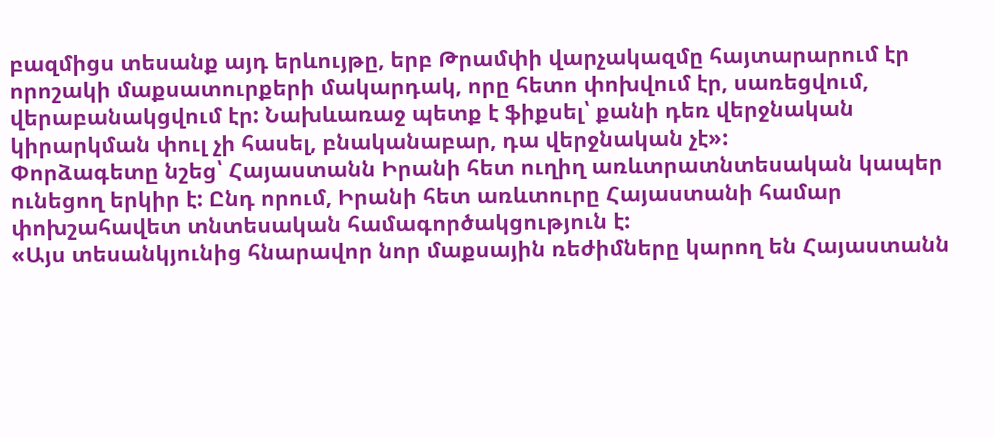բազմիցս տեսանք այդ երևույթը, երբ Թրամփի վարչակազմը հայտարարում էր որոշակի մաքսատուրքերի մակարդակ, որը հետո փոխվում էր, սառեցվում, վերաբանակցվում էր: Նախևառաջ պետք է ֆիքսել՝ քանի դեռ վերջնական կիրարկման փուլ չի հասել, բնականաբար, դա վերջնական չէ»:
Փորձագետը նշեց՝ Հայաստանն Իրանի հետ ուղիղ առևտրատնտեսական կապեր ունեցող երկիր է: Ընդ որում, Իրանի հետ առևտուրը Հայաստանի համար փոխշահավետ տնտեսական համագործակցություն է:
«Այս տեսանկյունից հնարավոր նոր մաքսային ռեժիմները կարող են Հայաստանն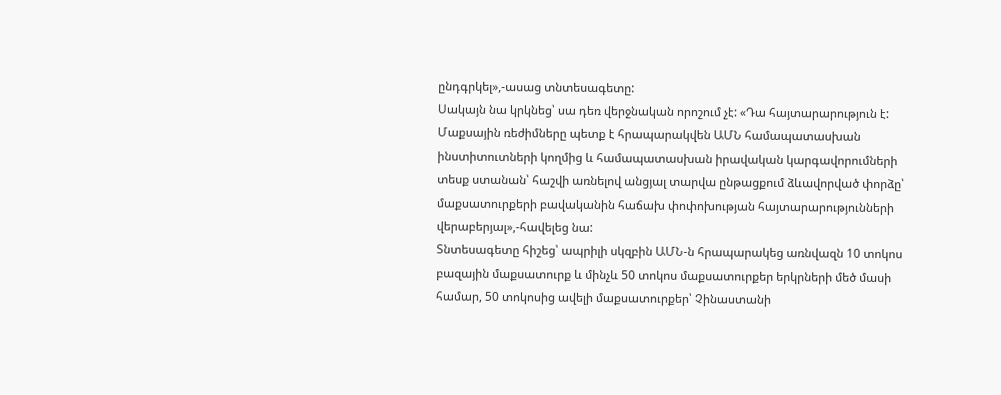ընդգրկել»,-ասաց տնտեսագետը:
Սակայն նա կրկնեց՝ սա դեռ վերջնական որոշում չէ: «Դա հայտարարություն է: Մաքսային ռեժիմները պետք է հրապարակվեն ԱՄՆ համապատասխան ինստիտուտների կողմից և համապատասխան իրավական կարգավորումների տեսք ստանան՝ հաշվի առնելով անցյալ տարվա ընթացքում ձևավորված փորձը՝ մաքսատուրքերի բավականին հաճախ փոփոխության հայտարարությունների վերաբերյալ»,-հավելեց նա:
Տնտեսագետը հիշեց՝ ապրիլի սկզբին ԱՄՆ-ն հրապարակեց առնվազն 10 տոկոս բազային մաքսատուրք և մինչև 50 տոկոս մաքսատուրքեր երկրների մեծ մասի համար, 50 տոկոսից ավելի մաքսատուրքեր՝ Չինաստանի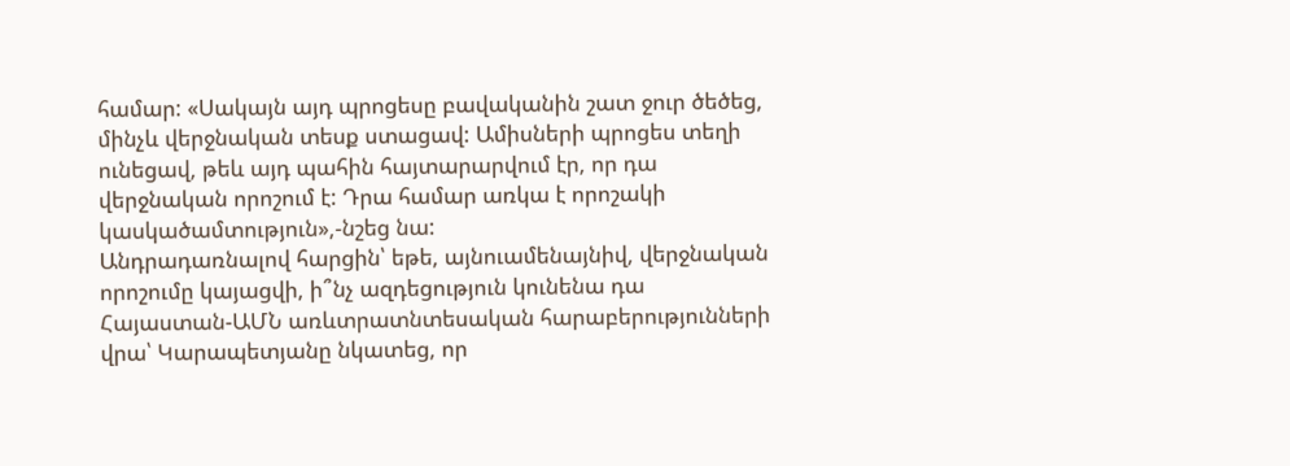համար: «Սակայն այդ պրոցեսը բավականին շատ ջուր ծեծեց, մինչև վերջնական տեսք ստացավ: Ամիսների պրոցես տեղի ունեցավ, թեև այդ պահին հայտարարվում էր, որ դա վերջնական որոշում է: Դրա համար առկա է որոշակի կասկածամտություն»,-նշեց նա:
Անդրադառնալով հարցին՝ եթե, այնուամենայնիվ, վերջնական որոշումը կայացվի, ի՞նչ ազդեցություն կունենա դա Հայաստան-ԱՄՆ առևտրատնտեսական հարաբերությունների վրա՝ Կարապետյանը նկատեց, որ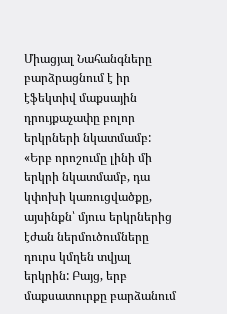Միացյալ Նահանգները բարձրացնում է իր էֆեկտիվ մաքսային դրույքաչափը բոլոր երկրների նկատմամբ: «Երբ որոշումը լինի մի երկրի նկատմամբ, դա կփոխի կառուցվածքը, այսինքն՝ մյուս երկրներից էժան ներմուծումները դուրս կմղեն տվյալ երկրին: Բայց, երբ մաքսատուրքը բարձանում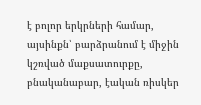է բոլոր երկրների համար, այսինքն՝ բարձրանում է միջին կշռված մաքսատուրքը, բնականաբար, էական ռիսկեր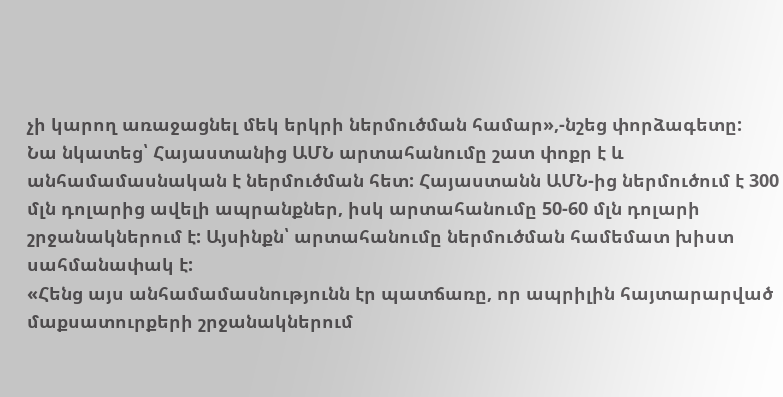չի կարող առաջացնել մեկ երկրի ներմուծման համար»,-նշեց փորձագետը:
Նա նկատեց՝ Հայաստանից ԱՄՆ արտահանումը շատ փոքր է և անհամամասնական է ներմուծման հետ: Հայաստանն ԱՄՆ-ից ներմուծում է 300 մլն դոլարից ավելի ապրանքներ, իսկ արտահանումը 50-60 մլն դոլարի շրջանակներում է: Այսինքն՝ արտահանումը ներմուծման համեմատ խիստ սահմանափակ է:
«Հենց այս անհամամասնությունն էր պատճառը, որ ապրիլին հայտարարված մաքսատուրքերի շրջանակներում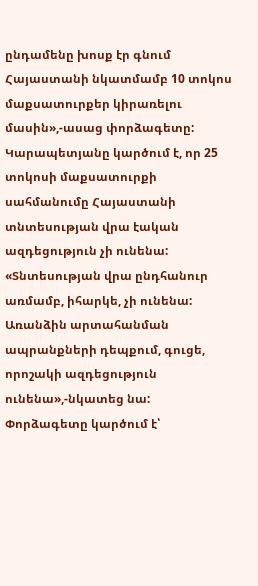ընդամենը խոսք էր գնում Հայաստանի նկատմամբ 10 տոկոս մաքսատուրքեր կիրառելու մասին»,-ասաց փորձագետը:
Կարապետյանը կարծում է, որ 25 տոկոսի մաքսատուրքի սահմանումը Հայաստանի տնտեսության վրա էական ազդեցություն չի ունենա:
«Տնտեսության վրա ընդհանուր առմամբ, իհարկե, չի ունենա: Առանձին արտահանման ապրանքների դեպքում, գուցե, որոշակի ազդեցություն ունենա»,-նկատեց նա:
Փորձագետը կարծում է՝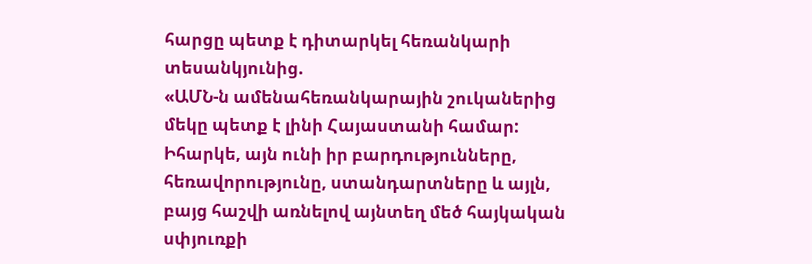հարցը պետք է դիտարկել հեռանկարի տեսանկյունից.
«ԱՄՆ-ն ամենահեռանկարային շուկաներից մեկը պետք է լինի Հայաստանի համար: Իհարկե, այն ունի իր բարդությունները, հեռավորությունը, ստանդարտները և այլն, բայց հաշվի առնելով այնտեղ մեծ հայկական սփյուռքի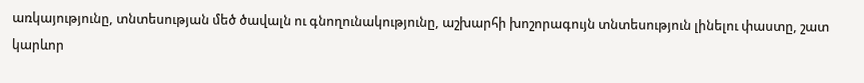առկայությունը, տնտեսության մեծ ծավալն ու գնողունակությունը, աշխարհի խոշորագույն տնտեսություն լինելու փաստը, շատ կարևոր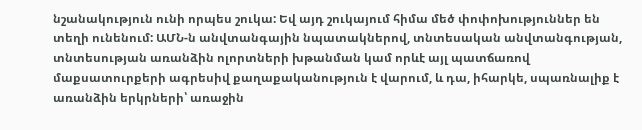նշանակություն ունի որպես շուկա: Եվ այդ շուկայում հիմա մեծ փոփոխություններ են տեղի ունենում: ԱՄՆ-ն անվտանգային նպատակներով, տնտեսական անվտանգության, տնտեսության առանձին ոլորտների խթանման կամ որևէ այլ պատճառով մաքսատուրքերի ագրեսիվ քաղաքականություն է վարում, և դա, իհարկե, սպառնալիք է առանձին երկրների՝ առաջին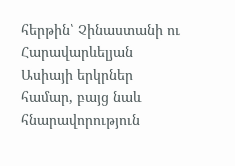հերթին՝ Չինաստանի ու Հարավարևելյան Ասիայի երկրներ համար, բայց նաև հնարավորություն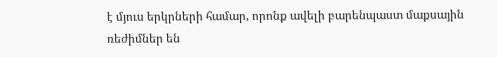է մյուս երկրների համար, որոնք ավելի բարենպաստ մաքսային ռեժիմներ են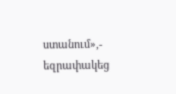ստանում»,- եզրափակեց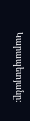Կարապետյանը: